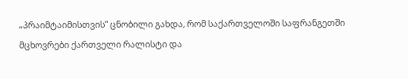„პრაიმტაიმისთვის“ ცნობილი გახდა, რომ საქართველოში საფრანგეთში მცხოვრები ქართველი რალისტი და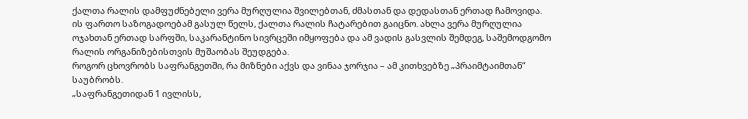ქალთა რალის დამფუძნებელი ვერა მურღულია შვილებთან, ძმასთან და დედასთან ერთად ჩამოვიდა.
ის ფართო საზოგადოებამ გასულ წელს, ქალთა რალის ჩატარებით გაიცნო. ახლა ვერა მურღულია ოჯახთან ერთად სარფში, საკარანტინო სივრცეში იმყოფება და ამ ვადის გასვლის შემდეგ, საშემოდგომო რალის ორგანიზებისთვის მუშაობას შეუდგება.
როგორ ცხოვრობს საფრანგეთში, რა მიზნები აქვს და ვინაა ჯორჯია – ამ კითხვებზე „პრაიმტაიმთან“ საუბრობს.
„საფრანგეთიდან 1 ივლისს,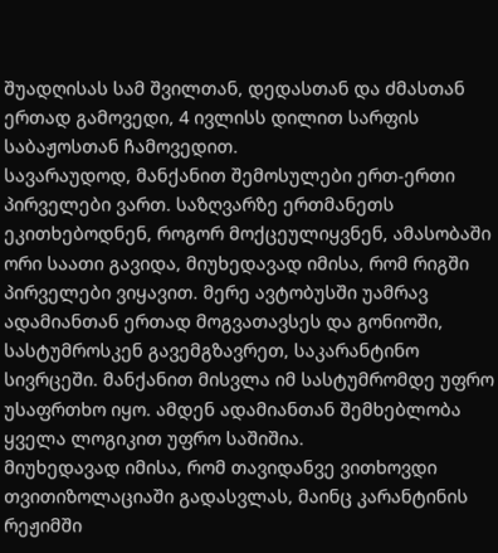შუადღისას სამ შვილთან, დედასთან და ძმასთან ერთად გამოვედი, 4 ივლისს დილით სარფის საბაჟოსთან ჩამოვედით.
სავარაუდოდ, მანქანით შემოსულები ერთ-ერთი პირველები ვართ. საზღვარზე ერთმანეთს ეკითხებოდნენ, როგორ მოქცეულიყვნენ, ამასობაში ორი საათი გავიდა, მიუხედავად იმისა, რომ რიგში პირველები ვიყავით. მერე ავტობუსში უამრავ ადამიანთან ერთად მოგვათავსეს და გონიოში, სასტუმროსკენ გავემგზავრეთ, საკარანტინო სივრცეში. მანქანით მისვლა იმ სასტუმრომდე უფრო უსაფრთხო იყო. ამდენ ადამიანთან შემხებლობა ყველა ლოგიკით უფრო საშიშია.
მიუხედავად იმისა, რომ თავიდანვე ვითხოვდი თვითიზოლაციაში გადასვლას, მაინც კარანტინის რეჟიმში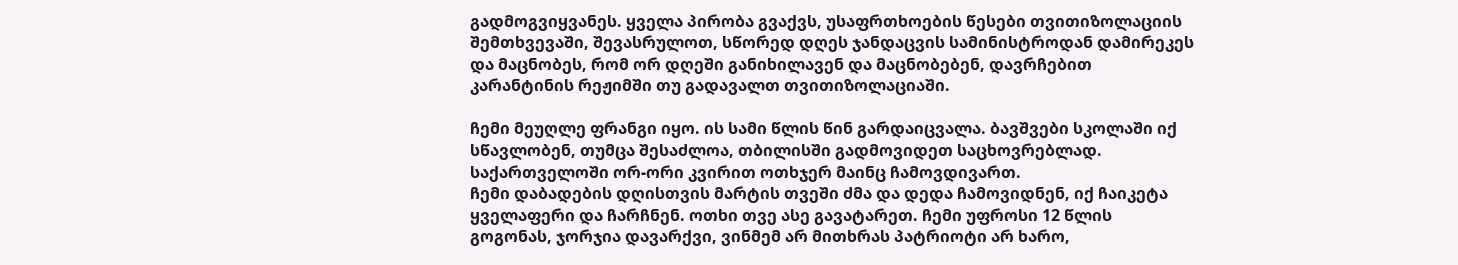გადმოგვიყვანეს. ყველა პირობა გვაქვს, უსაფრთხოების წესები თვითიზოლაციის შემთხვევაში, შევასრულოთ, სწორედ დღეს ჯანდაცვის სამინისტროდან დამირეკეს და მაცნობეს, რომ ორ დღეში განიხილავენ და მაცნობებენ, დავრჩებით კარანტინის რეჟიმში თუ გადავალთ თვითიზოლაციაში.

ჩემი მეუღლე ფრანგი იყო. ის სამი წლის წინ გარდაიცვალა. ბავშვები სკოლაში იქ სწავლობენ, თუმცა შესაძლოა, თბილისში გადმოვიდეთ საცხოვრებლად. საქართველოში ორ-ორი კვირით ოთხჯერ მაინც ჩამოვდივართ.
ჩემი დაბადების დღისთვის მარტის თვეში ძმა და დედა ჩამოვიდნენ, იქ ჩაიკეტა ყველაფერი და ჩარჩნენ. ოთხი თვე ასე გავატარეთ. ჩემი უფროსი 12 წლის გოგონას, ჯორჯია დავარქვი, ვინმემ არ მითხრას პატრიოტი არ ხარო,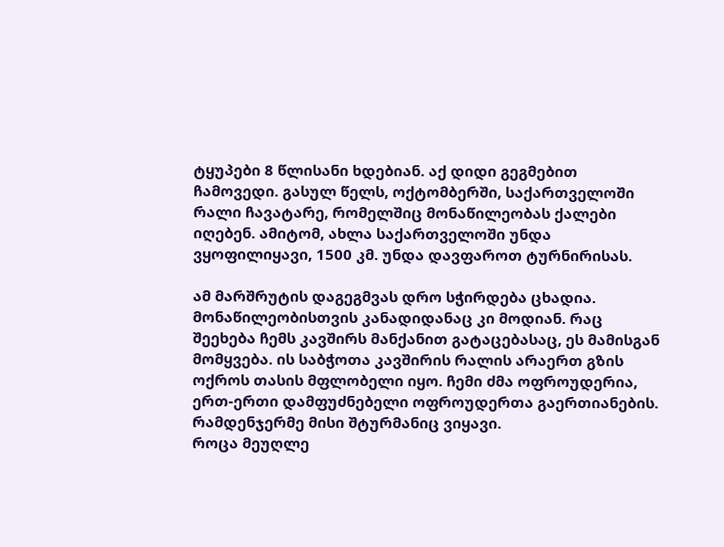ტყუპები 8 წლისანი ხდებიან. აქ დიდი გეგმებით ჩამოვედი. გასულ წელს, ოქტომბერში, საქართველოში რალი ჩავატარე, რომელშიც მონაწილეობას ქალები იღებენ. ამიტომ, ახლა საქართველოში უნდა ვყოფილიყავი, 1500 კმ. უნდა დავფაროთ ტურნირისას.

ამ მარშრუტის დაგეგმვას დრო სჭირდება ცხადია. მონაწილეობისთვის კანადიდანაც კი მოდიან. რაც შეეხება ჩემს კავშირს მანქანით გატაცებასაც, ეს მამისგან მომყვება. ის საბჭოთა კავშირის რალის არაერთ გზის ოქროს თასის მფლობელი იყო. ჩემი ძმა ოფროუდერია, ერთ-ერთი დამფუძნებელი ოფროუდერთა გაერთიანების. რამდენჯერმე მისი შტურმანიც ვიყავი.
როცა მეუღლე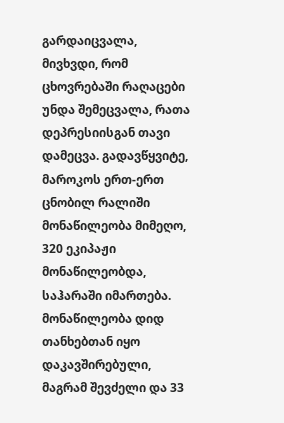გარდაიცვალა, მივხვდი, რომ ცხოვრებაში რაღაცები უნდა შემეცვალა, რათა დეპრესიისგან თავი დამეცვა. გადავწყვიტე, მაროკოს ერთ-ერთ ცნობილ რალიში მონაწილეობა მიმეღო, 320 ეკიპაჟი მონაწილეობდა, საჰარაში იმართება.
მონაწილეობა დიდ თანხებთან იყო დაკავშირებული, მაგრამ შევძელი და 33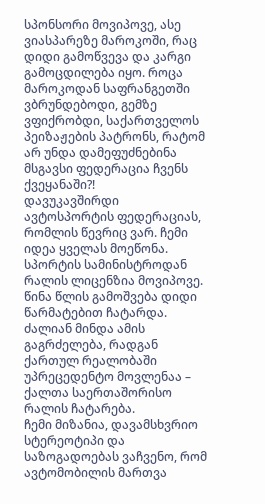სპონსორი მოვიპოვე, ასე ვიასპარეზე მაროკოში, რაც დიდი გამოწვევა და კარგი გამოცდილება იყო. როცა მაროკოდან საფრანგეთში ვბრუნდებოდი, გემზე ვფიქრობდი, საქართველოს პეიზაჟების პატრონს, რატომ არ უნდა დამეფუძნებინა მსგავსი ფედერაცია ჩვენს ქვეყანაში?!
დავუკავშირდი ავტოსპორტის ფედერაციას, რომლის წევრიც ვარ. ჩემი იდეა ყველას მოეწონა. სპორტის სამინისტროდან რალის ლიცენზია მოვიპოვე. წინა წლის გამოშვება დიდი წარმატებით ჩატარდა. ძალიან მინდა ამის გაგრძელება, რადგან ქართულ რეალობაში უპრეცედენტო მოვლენაა – ქალთა საერთაშორისო რალის ჩატარება.
ჩემი მიზანია, დავამსხვრიო სტერეოტიპი და საზოგადოებას ვაჩვენო, რომ ავტომობილის მართვა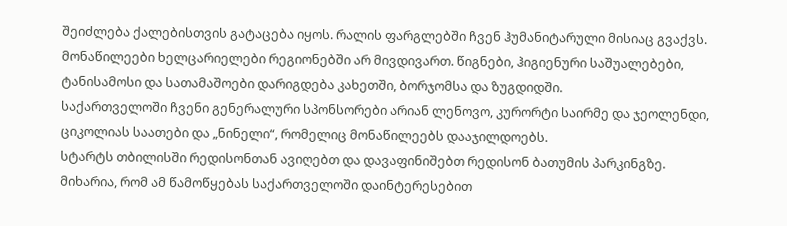შეიძლება ქალებისთვის გატაცება იყოს. რალის ფარგლებში ჩვენ ჰუმანიტარული მისიაც გვაქვს. მონაწილეები ხელცარიელები რეგიონებში არ მივდივართ. წიგნები, ჰიგიენური საშუალებები, ტანისამოსი და სათამაშოები დარიგდება კახეთში, ბორჯომსა და ზუგდიდში.
საქართველოში ჩვენი გენერალური სპონსორები არიან ლენოვო, კურორტი საირმე და ჯეოლენდი, ციკოლიას საათები და „ნინელი“, რომელიც მონაწილეებს დააჯილდოებს.
სტარტს თბილისში რედისონთან ავიღებთ და დავაფინიშებთ რედისონ ბათუმის პარკინგზე. მიხარია, რომ ამ წამოწყებას საქართველოში დაინტერესებით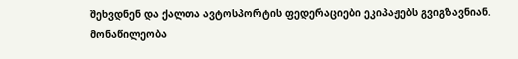შეხვდნენ და ქალთა ავტოსპორტის ფედერაციები ეკიპაჟებს გვიგზავნიან.
მონაწილეობა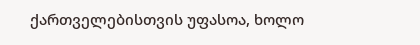ქართველებისთვის უფასოა, ხოლო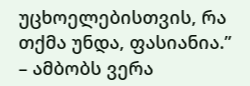უცხოელებისთვის, რა თქმა უნდა, ფასიანია.” – ამბობს ვერა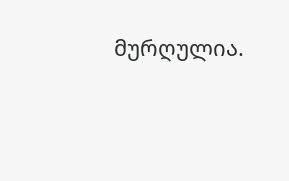მურღულია.